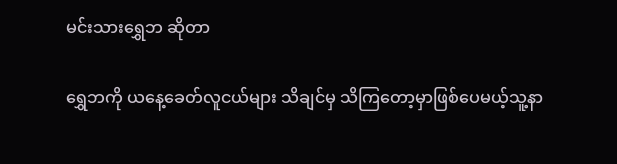မင်းသားရွှေဘ ဆိုတာ

ရွှေဘကို ယနေ့ခေတ်လူငယ်များ သိချင်မှ သိကြတော့မှာဖြစ်ပေမယ့်သူ့နာ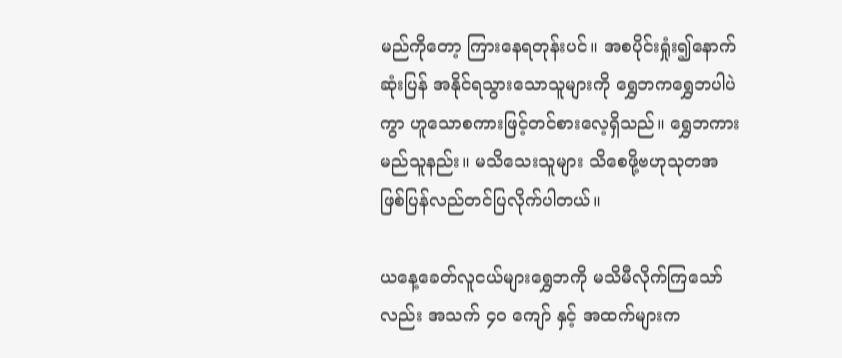မည်ကိုတော့ ကြားနေရတုန်းပင်။ အစပိုင်းရှုံး၍နောက်ဆုံးပြန် အနိုင်ရသွားသောသူများကို ရွှေဘကရွှေဘပါပဲကွာ ဟူသောစကားဖြင့်တင်စားလေ့ရှိသည်။ ရွှေဘကား မည်သူနည်း။ မသိသေးသူများ သိစေဖို့ဗဟုသုတအဖြစ်ပြန်လည်တင်ပြလိုက်ပါတယ်။

ယနေ့ခေတ်လူငယ်များရွှေဘကို မသိမီလိုက်ကြသော်လည်း အသက် ၄၀ ကျော် နှင့် အထက်များက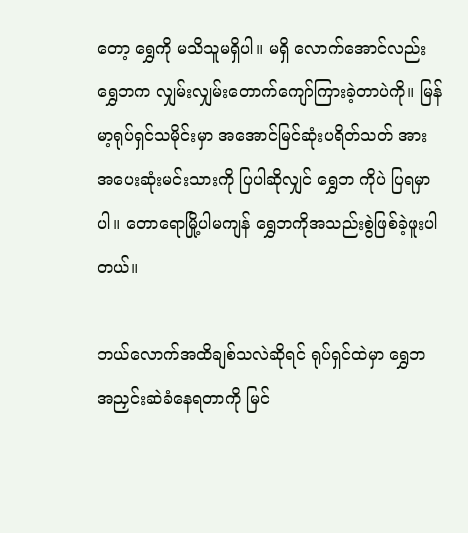တော့ ရွှေကို မသိသူမရှိပါ။ မရှိ လောက်အောင်လည်းရွှေဘက လျှမ်းလျှမ်းတောက်ကျော်ကြားခဲ့တာပဲကို။ မြန်မာ့ရုပ်ရှင်သမိုင်းမှာ အအောင်မြင်ဆုံးပရိတ်သတ် အားအပေးဆုံးမင်းသားကို ပြပါဆိုလျှင် ရွှေဘ ကိုပဲ ပြရမှာပါ။ တောရောမြို့ပါမကျန် ရွှေဘကိုအသည်းစွဲဖြစ်ခဲ့ဖူးပါတယ်။

ဘယ်လောက်အထိချစ်သလဲဆိုရင် ရုပ်ရှင်ထဲမှာ ရွှေဘ အညှင်းဆဲခံနေရတာကို မြင်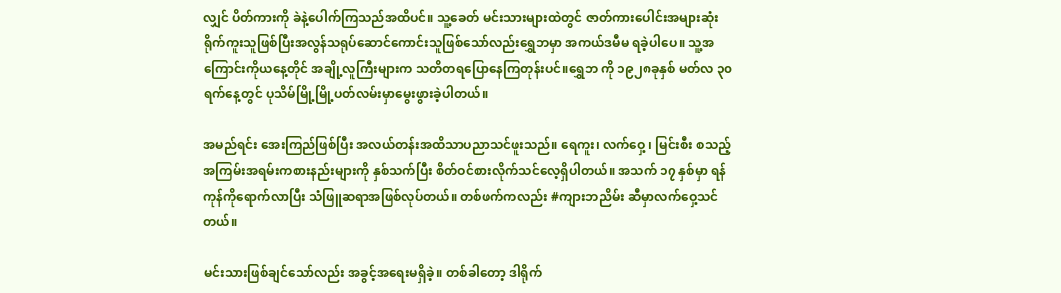လျှင် ပိတ်ကားကို ခဲနဲ့ပေါက်ကြသည်အထိပင်။ သူ့ခေတ် မင်းသားများထဲတွင် ဇာတ်ကားပေါင်းအများဆုံးရိုက်ကူးသူဖြစ်ပြီးအလွန်သရုပ်ဆောင်ကောင်းသူဖြစ်သော်လည်းရွှေဘမှာ အကယ်ဒမီမ ရခဲ့ပါပေ။ သူ့အကြောင်းကိုယနေ့တိုင် အချို့လူကြီးများက သတိတရပြောနေကြတုန်းပင်။ရွှေဘ ကို ၁၉၂၈ခုနှစ် မတ်လ ၃၀ ရက်နေ့တွင် ပုသိမ်မြို့မြို့ပတ်လမ်းမှာမွေးဖွားခဲ့ပါတယ်။

အမည်ရင်း အေးကြည်ဖြစ်ပြီး အလယ်တန်းအထိသာပညာသင်ဖူးသည်။ ရေကူး၊ လက်ဝှေ့ ၊ မြင်းစီး စသည့်အကြမ်းအရမ်းကစားနည်းများကို နှစ်သက်ပြီး စိတ်ဝင်စားလိုက်သင်လေ့ရှိပါတယ်။ အသက် ၁၇ နှစ်မှာ ရန်ကုန်ကိုရောက်လာပြီး သံဖြူဆရာအဖြစ်လုပ်တယ်။ တစ်ဖက်ကလည်း #ကျားဘညိမ်း ဆီမှာလက်ဝှေ့သင်တယ်။

မင်းသားဖြစ်ချင်သော်လည်း အခွင့်အရေးမရှိခဲ့။ တစ်ခါတော့ ဒါရိုက်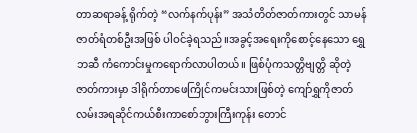တာဆရာခန့် ရိုက်တဲ့ “လက်နက်ပုန်း” အသံတိတ်ဇာတ်ကားတွင် သာမန်ဇာတ်ရံတစ်ဦးအဖြစ် ပါဝင်ခဲ့ရသည်။အခွင့်အရေးကိုစောင့်နေသော ရွှေဘဆီ ကံကောင်းမှုကရောက်လာပါတယ်။ ဖြစ်ပုံကသတ္တိဗျတ္တိ ဆိုတဲ့ဇာတ်ကားမှာ ဒါရိုက်တာဖေကြိုင်ကမင်းသားဖြစ်တဲ့ ကျော်ရွှကိုဇာတ်လမ်းအရဆိုင်ကယ်စီးကာစော်ဘွားကြီးကုန်း တောင်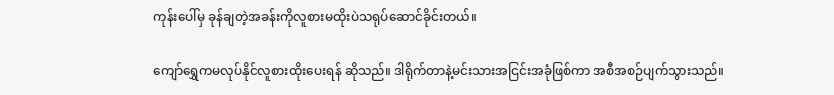ကုန်းပေါ်မှ ခုန်ချတဲ့အခန်းကိုလူစားမထိုးပဲသရုပ်ဆောင်ခိုင်းတယ်။

ကျော်ရွှေကမလုပ်နိုင်လူစားထိုးပေးရန် ဆိုသည်။ ဒါရိုက်တာနဲ့မင်းသားအငြင်းအခုံဖြစ်ကာ အစီအစဉ်ပျက်သွားသည်။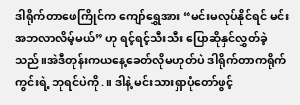ဒါရိုက်တာဖေကြိုင်က ကျော်ရွှေအား “မင်းမလုပ်နိုင်ရင် မင်းအဘလာလိမ့်မယ်” ဟု ရင့်ရင့်သီးသီး ပြောဆိုနှင်လွှတ်ခဲ့သည်။အဲဒီတုန်းကယနေ့ခေတ်လိုမဟုတ်ပဲ ဒါရိုက်တာကရိုက်ကွင်းရဲ့ ဘုရင်ပဲကို.။ ဒါနဲ့ မင်းသားရှာပုံတော်ဖွင့်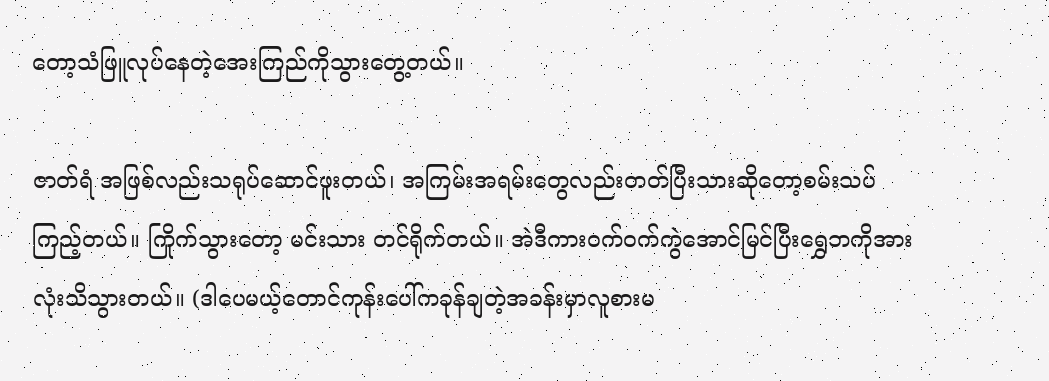တော့သံဖြူလုပ်နေတဲ့အေးကြည်ကိုသွားတွေ့တယ်။

ဇာတ်ရံ အဖြစ်လည်းသရုပ်ဆောင်ဖူးတယ်၊ အကြမ်းအရမ်းတွေလည်းတတ်ပြီးသားဆိုတော့စမ်းသပ်ကြည့်တယ်။ ကြိုက်သွားတော့ မင်းသား တင်ရိုက်တယ်။ အဲဒီကားဝက်ဝက်ကွဲအောင်မြင်ပြီးရွှေဘကိုအားလုံးသိသွားတယ်။ (ဒါပေမယ့်တောင်ကုန်းပေါ်ကခုန်ချတဲ့အခန်းမှာလူစားမ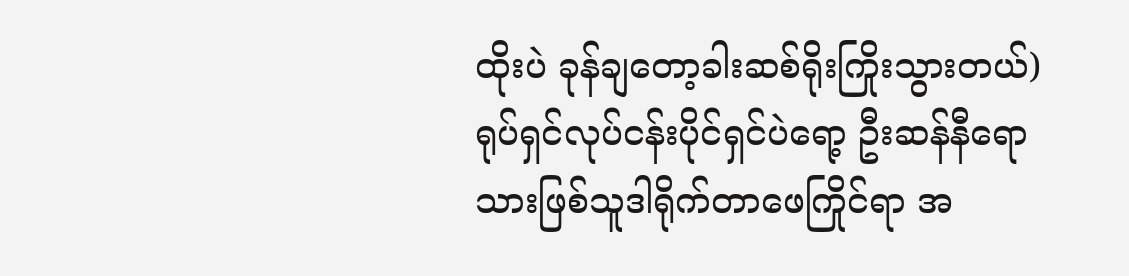ထိုးပဲ ခုန်ချတော့ခါးဆစ်ရိုးကြိုးသွားတယ်)ရုပ်ရှင်လုပ်ငန်းပိုင်ရှင်ပဲရော့ ဦးဆန်နီရောသားဖြစ်သူဒါရိုက်တာဖေကြိုင်ရာ အ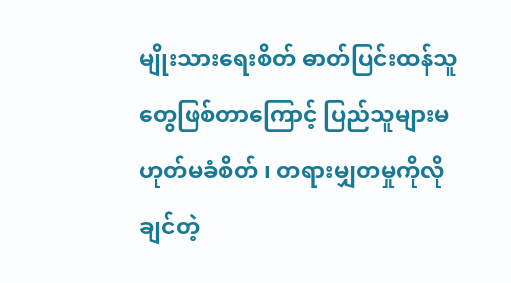မျိုးသားရေးစိတ် ဓာတ်ပြင်းထန်သူတွေဖြစ်တာကြောင့် ပြည်သူများမဟုတ်မခံစိတ် ၊ တရားမျှတမှုကိုလိုချင်တဲ့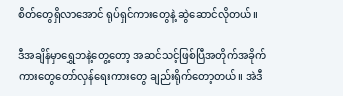စိတ်တွေရှိလာအောင် ရုပ်ရှင်ကားတွေနဲ့ ဆွဲဆောင်လိုတယ်။

ဒီအချိန်မှာရွှေဘနဲ့တွေ့တော့ အဆင်သင့်ဖြစ်ပြီအတိုက်အခိုက်ကားတွေတော်လှန်ရေးကားတွေ ချည်းရိုက်တော့တယ်။ အဲဒီ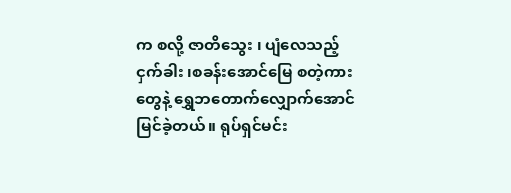က စလို့ ဇာတိသွေး ၊ ပျံလေသည့်ငှက်ခါး ၊စခန်းအောင်မြေ စတဲ့ကားတွေနဲ့ ရွှေဘတောက်လျှောက်အောင်မြင်ခဲ့တယ်။ ရုပ်ရှင်မင်း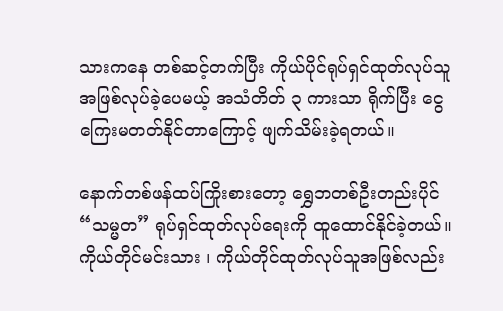သားကနေ တစ်ဆင့်တက်ပြီး ကိုယ်ပိုင်ရုပ်ရှင်ထုတ်လုပ်သူအဖြစ်လုပ်ခဲ့ပေမယ့် အသံတိတ် ၃ ကားသာ ရိုက်ပြီး ငွေကြေးမတတ်နိုင်တာကြောင့် ဖျက်သိမ်းခဲ့ရတယ်။

နောက်တစ်ဖန်ထပ်ကြိုးစားတော့ ရွှေဘတစ်ဦးတည်းပိုင် “သမ္မတ” ရုပ်ရှင်ထုတ်လုပ်ရေးကို ထူထောင်နိုင်ခဲ့တယ်။ ကိုယ်တိုင်မင်းသား ၊ ကိုယ်တိုင်ထုတ်လုပ်သူအဖြစ်လည်း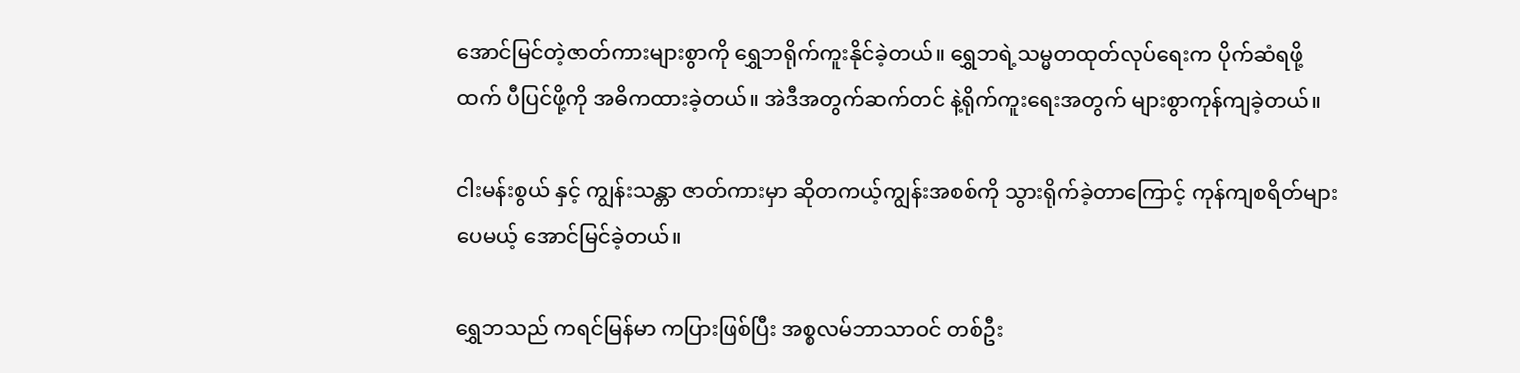အောင်မြင်တဲ့ဇာတ်ကားများစွာကို ရွှေဘရိုက်ကူးနိုင်ခဲ့တယ်။ ရွှေဘရဲ့သမ္မတထုတ်လုပ်ရေးက ပိုက်ဆံရဖို့ထက် ပီပြင်ဖို့ကို အဓိကထားခဲ့တယ်။ အဲဒီအတွက်ဆက်တင် နဲ့ရိုက်ကူးရေးအတွက် များစွာကုန်ကျခဲ့တယ်။

ငါးမန်းစွယ် နှင့် ကျွန်းသန္တာ ဇာတ်ကားမှာ ဆိုတကယ့်ကျွန်းအစစ်ကို သွားရိုက်ခဲ့တာကြောင့် ကုန်ကျစရိတ်များပေမယ့် အောင်မြင်ခဲ့တယ်။

ရွှေဘသည် ကရင်မြန်မာ ကပြားဖြစ်ပြီး အစ္စလမ်ဘာသာဝင် တစ်ဦး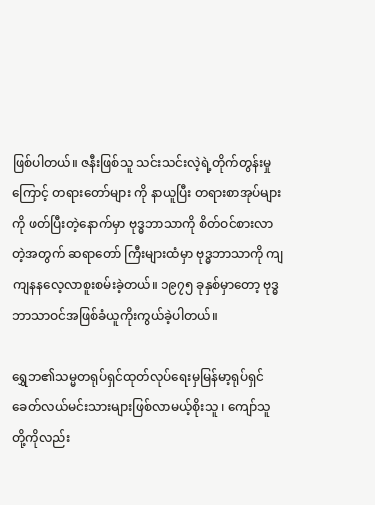ဖြစ်ပါတယ်။ ဇနီးဖြစ်သူ သင်းသင်းလဲ့ရဲ့တိုက်တွန်းမှုကြောင့် တရားတော်များ ကို နာယူပြီး တရားစာအုပ်များကို ဖတ်ပြီးတဲ့နောက်မှာ ဗုဒ္ဓဘာသာကို စိတ်ဝင်စားလာတဲ့အတွက် ဆရာတော် ကြီးများထံမှာ ဗုဒ္ဓဘာသာကို ကျကျနနလေ့လာစူးစမ်းခဲ့တယ်။ ၁၉၇၅ ခုနှစ်မှာတော့ ဗုဒ္ဓဘာသာဝင်အဖြစ်ခံယူကိုးကွယ်ခဲ့ပါတယ်။

ရွှေဘ၏သမ္မတရုပ်ရှင်ထုတ်လုပ်ရေးမှမြန်မာ့ရုပ်ရှင် ခေတ်လယ်မင်းသားများဖြစ်လာမယ့်စိုးသူ ၊ ကျော်သူ တို့ကိုလည်း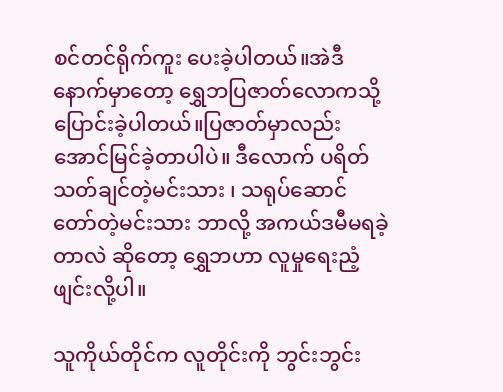စင်တင်ရိုက်ကူး ပေးခဲ့ပါတယ်။အဲဒီနောက်မှာတော့ ရွှေဘပြဇာတ်လောကသို့ပြောင်းခဲ့ပါတယ်။ပြဇာတ်မှာလည်း အောင်မြင်ခဲ့တာပါပဲ။ ဒီလောက် ပရိတ်သတ်ချင်တဲ့မင်းသား ၊ သရုပ်ဆောင်တော်တဲ့မင်းသား ဘာလို့ အကယ်ဒမီမရခဲ့တာလဲ ဆိုတော့ ရွှေဘဟာ လူမှုရေးညံ့ဖျင်းလို့ပါ။

သူကိုယ်တိုင်က လူတိုင်းကို ဘွင်းဘွင်း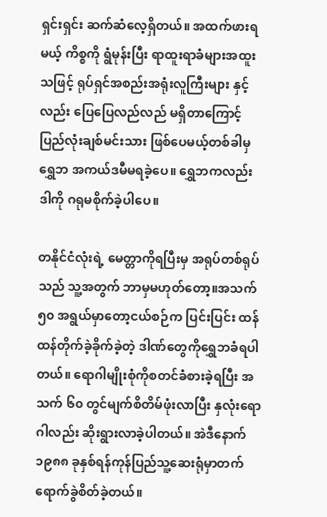ရှင်းရှင်း ဆက်ဆံလေ့ရှိတယ်။ အထက်ဖားရမယ့် ကိစ္စကို ရွံမုန်းပြီး ရာထူးရာခံများအထူးသဖြင့် ရုပ်ရှင်အစည်းအရုံးလူကြီးများ နှင့်လည်း ပြေပြေလည်လည် မရှိတာကြောင့် ပြည်လုံးချစ်မင်းသား ဖြစ်ပေမယ့်တစ်ခါမှရွှေဘ အကယ်ဒမီမရခဲ့ပေ။ ရွှေဘကလည်း ဒါကို ဂရုမစိုက်ခဲ့ပါပေ။

တနိုင်ငံလုံးရဲ့ မေတ္တာကိုရပြီးမှ အရုပ်တစ်ရုပ်သည် သူ့အတွက် ဘာမှမဟုတ်တော့။အသက် ၅၀ အရွယ်မှာတော့ငယ်စဉ်က ပြင်းပြင်း ထန်ထန်တိုက်ခဲ့ခိုက်ခဲ့တဲ့ ဒါဏ်တွေကိုရွှေဘခံရပါတယ်။ ရောဂါမျိုးစုံကိုစတင်ခံစားခဲ့ရပြီး အသက် ၆၀ တွင်မျက်စိတိမ်ဖုံးလာပြီး နှလုံးရောဂါလည်း ဆိုးရွားလာခဲ့ပါတယ်။ အဲဒီနောက် ၁၉၈၈ ခုနှစ်ရန်ကုန်ပြည်သူ့ဆေးရုံမှာတက်ရောက်ခွဲစိတ်ခဲ့တယ်။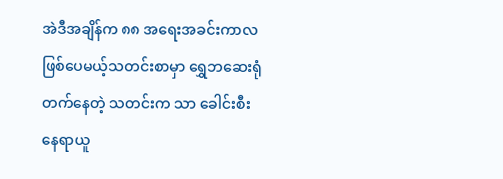အဲဒီအချိန်က ၈၈ အရေးအခင်းကာလဖြစ်ပေမယ့်သတင်းစာမှာ ရွှေဘဆေးရုံတက်နေတဲ့ သတင်းက သာ ခေါင်းစီးနေရာယူ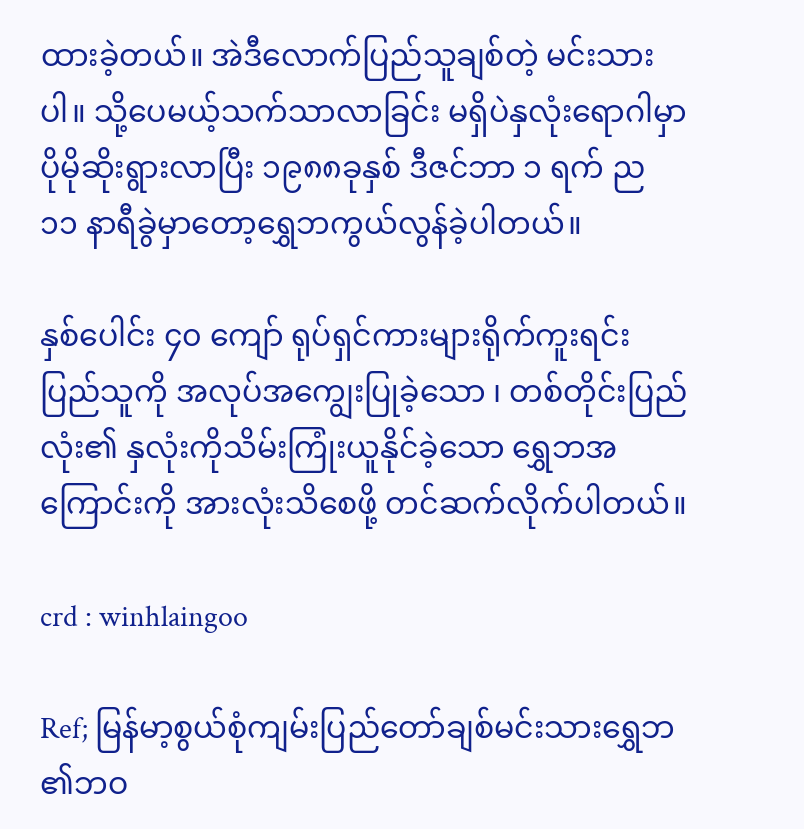ထားခဲ့တယ်။ အဲဒီလောက်ပြည်သူချစ်တဲ့ မင်းသားပါ။ သို့ပေမယ့်သက်သာလာခြင်း မရှိပဲနှလုံးရောဂါမှာပိုမိုဆိုးရွားလာပြီး ၁၉၈၈ခုနှစ် ဒီဇင်ဘာ ၁ ရက် ည ၁၁ နာရီခွဲမှာတော့ရွှေဘကွယ်လွန်ခဲ့ပါတယ်။

နှစ်ပေါင်း ၄၀ ကျော် ရုပ်ရှင်ကားများရိုက်ကူးရင်း ပြည်သူကို အလုပ်အကျွေးပြုခဲ့သော ၊ တစ်တိုင်းပြည်လုံး၏ နှလုံးကိုသိမ်းကြုံးယူနိုင်ခဲ့သော ရွှေဘအကြောင်းကို အားလုံးသိစေဖို့ တင်ဆက်လိုက်ပါတယ်။

crd : winhlaingoo

Ref; မြန်မာ့စွယ်စုံကျမ်းပြည်တော်ချစ်မင်းသားရွှေဘ ၏ဘဝ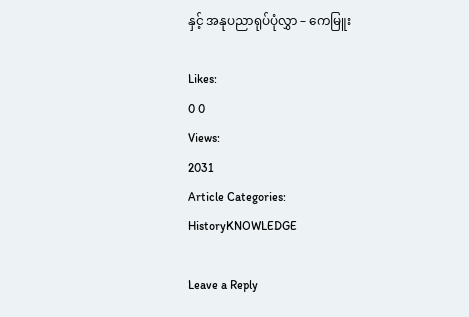နှင့် အနုပညာရုပ်ပုံလွှာ – ကေမြူး

Likes:
0 0
Views:
2031
Article Categories:
HistoryKNOWLEDGE

Leave a Reply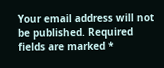Your email address will not be published. Required fields are marked *